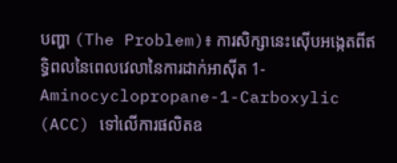បញ្ហា (The Problem)៖ ការសិក្សានេះស៊ើបអង្កេតពីឥទ្ធិពលនៃពេលវេលានៃការដាក់អាស៊ីត 1-Aminocyclopropane-1-Carboxylic (ACC) ទៅលើការផលិតឧ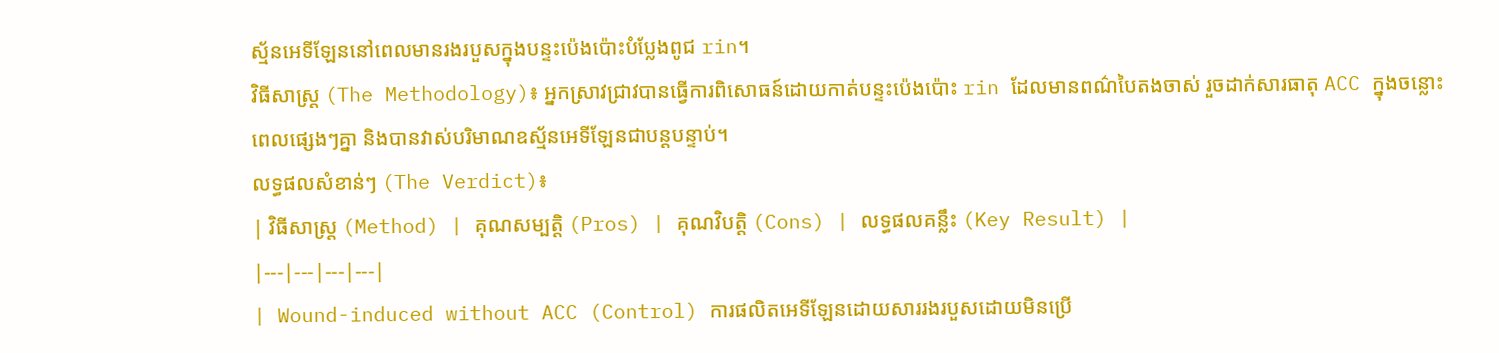ស្ម័នអេទីឡែននៅពេលមានរងរបួសក្នុងបន្ទះប៉េងប៉ោះបំប្លែងពូជ rin។
វិធីសាស្ត្រ (The Methodology)៖ អ្នកស្រាវជ្រាវបានធ្វើការពិសោធន៍ដោយកាត់បន្ទះប៉េងប៉ោះ rin ដែលមានពណ៌បៃតងចាស់ រួចដាក់សារធាតុ ACC ក្នុងចន្លោះពេលផ្សេងៗគ្នា និងបានវាស់បរិមាណឧស្ម័នអេទីឡែនជាបន្តបន្ទាប់។
លទ្ធផលសំខាន់ៗ (The Verdict)៖
| វិធីសាស្ត្រ (Method) | គុណសម្បត្តិ (Pros) | គុណវិបត្តិ (Cons) | លទ្ធផលគន្លឹះ (Key Result) |
|---|---|---|---|
| Wound-induced without ACC (Control) ការផលិតអេទីឡែនដោយសាររងរបួសដោយមិនប្រើ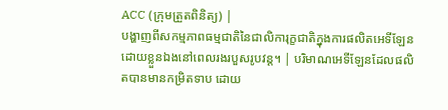ACC (ក្រុមត្រួតពិនិត្យ) |
បង្ហាញពីសកម្មភាពធម្មជាតិនៃជាលិការុក្ខជាតិក្នុងការផលិតអេទីឡែនដោយខ្លួនឯងនៅពេលរងរបួសរូបវន្ត។ | បរិមាណអេទីឡែនដែលផលិតបានមានកម្រិតទាប ដោយ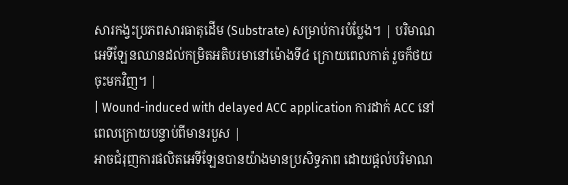សារកង្វះប្រភពសារធាតុដើម (Substrate) សម្រាប់ការបំប្លែង។ | បរិមាណអេទីឡែនឈានដល់កម្រិតអតិបរមានៅម៉ោងទី៤ ក្រោយពេលកាត់ រួចក៏ថយចុះមកវិញ។ |
| Wound-induced with delayed ACC application ការដាក់ ACC នៅពេលក្រោយបន្ទាប់ពីមានរបួស |
អាចជំរុញការផលិតអេទីឡែនបានយ៉ាងមានប្រសិទ្ធភាព ដោយផ្ដល់បរិមាណ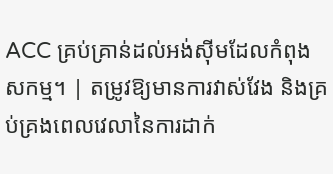ACC គ្រប់គ្រាន់ដល់អង់ស៊ីមដែលកំពុងសកម្ម។ | តម្រូវឱ្យមានការវាស់វែង និងគ្រប់គ្រងពេលវេលានៃការដាក់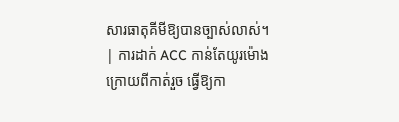សារធាតុគីមីឱ្យបានច្បាស់លាស់។ | ការដាក់ ACC កាន់តែយូរម៉ោងក្រោយពីកាត់រួច ធ្វើឱ្យកា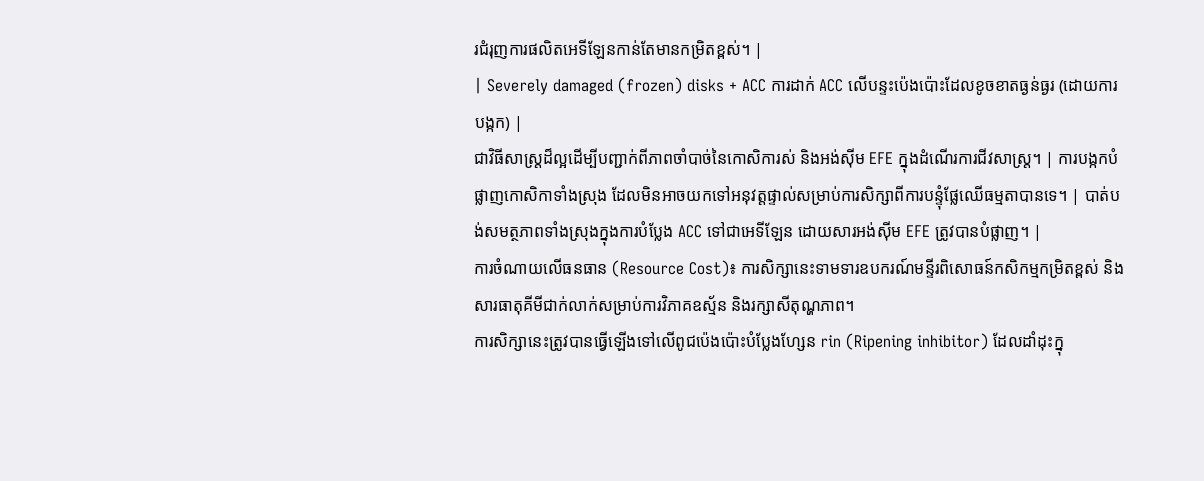រជំរុញការផលិតអេទីឡែនកាន់តែមានកម្រិតខ្ពស់។ |
| Severely damaged (frozen) disks + ACC ការដាក់ ACC លើបន្ទះប៉េងប៉ោះដែលខូចខាតធ្ងន់ធ្ងរ (ដោយការបង្កក) |
ជាវិធីសាស្ត្រដ៏ល្អដើម្បីបញ្ជាក់ពីភាពចាំបាច់នៃកោសិការស់ និងអង់ស៊ីម EFE ក្នុងដំណើរការជីវសាស្ត្រ។ | ការបង្កកបំផ្លាញកោសិកាទាំងស្រុង ដែលមិនអាចយកទៅអនុវត្តផ្ទាល់សម្រាប់ការសិក្សាពីការបន្ទុំផ្លែឈើធម្មតាបានទេ។ | បាត់បង់សមត្ថភាពទាំងស្រុងក្នុងការបំប្លែង ACC ទៅជាអេទីឡែន ដោយសារអង់ស៊ីម EFE ត្រូវបានបំផ្លាញ។ |
ការចំណាយលើធនធាន (Resource Cost)៖ ការសិក្សានេះទាមទារឧបករណ៍មន្ទីរពិសោធន៍កសិកម្មកម្រិតខ្ពស់ និងសារធាតុគីមីជាក់លាក់សម្រាប់ការវិភាគឧស្ម័ន និងរក្សាសីតុណ្ហភាព។
ការសិក្សានេះត្រូវបានធ្វើឡើងទៅលើពូជប៉េងប៉ោះបំប្លែងហ្សែន rin (Ripening inhibitor) ដែលដាំដុះក្នុ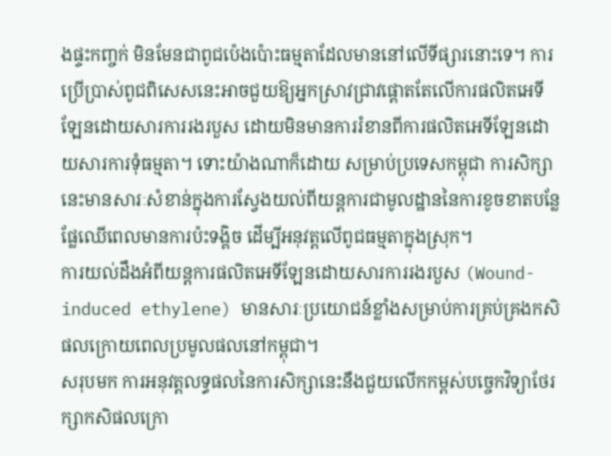ងផ្ទះកញ្ចក់ មិនមែនជាពូជប៉េងប៉ោះធម្មតាដែលមាននៅលើទីផ្សារនោះទេ។ ការប្រើប្រាស់ពូជពិសេសនេះអាចជួយឱ្យអ្នកស្រាវជ្រាវផ្តោតតែលើការផលិតអេទីឡែនដោយសារការរងរបួស ដោយមិនមានការរំខានពីការផលិតអេទីឡែនដោយសារការទុំធម្មតា។ ទោះយ៉ាងណាក៏ដោយ សម្រាប់ប្រទេសកម្ពុជា ការសិក្សានេះមានសារៈសំខាន់ក្នុងការស្វែងយល់ពីយន្តការជាមូលដ្ឋាននៃការខូចខាតបន្លែផ្លែឈើពេលមានការប៉ះទង្គិច ដើម្បីអនុវត្តលើពូជធម្មតាក្នុងស្រុក។
ការយល់ដឹងអំពីយន្តការផលិតអេទីឡែនដោយសារការរងរបួស (Wound-induced ethylene) មានសារៈប្រយោជន៍ខ្លាំងសម្រាប់ការគ្រប់គ្រងកសិផលក្រោយពេលប្រមូលផលនៅកម្ពុជា។
សរុបមក ការអនុវត្តលទ្ធផលនៃការសិក្សានេះនឹងជួយលើកកម្ពស់បច្ចេកវិទ្យាថែរក្សាកសិផលក្រោ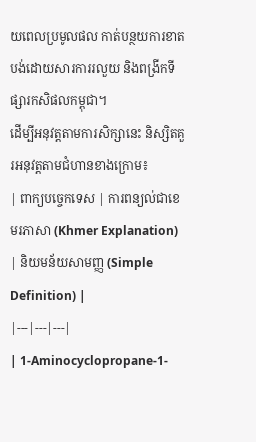យពេលប្រមូលផល កាត់បន្ថយការខាតបង់ដោយសារការរលួយ និងពង្រីកទីផ្សារកសិផលកម្ពុជា។
ដើម្បីអនុវត្តតាមការសិក្សានេះ និស្សិតគួរអនុវត្តតាមជំហានខាងក្រោម៖
| ពាក្យបច្ចេកទេស | ការពន្យល់ជាខេមរភាសា (Khmer Explanation) | និយមន័យសាមញ្ញ (Simple Definition) |
|---|---|---|
| 1-Aminocyclopropane-1-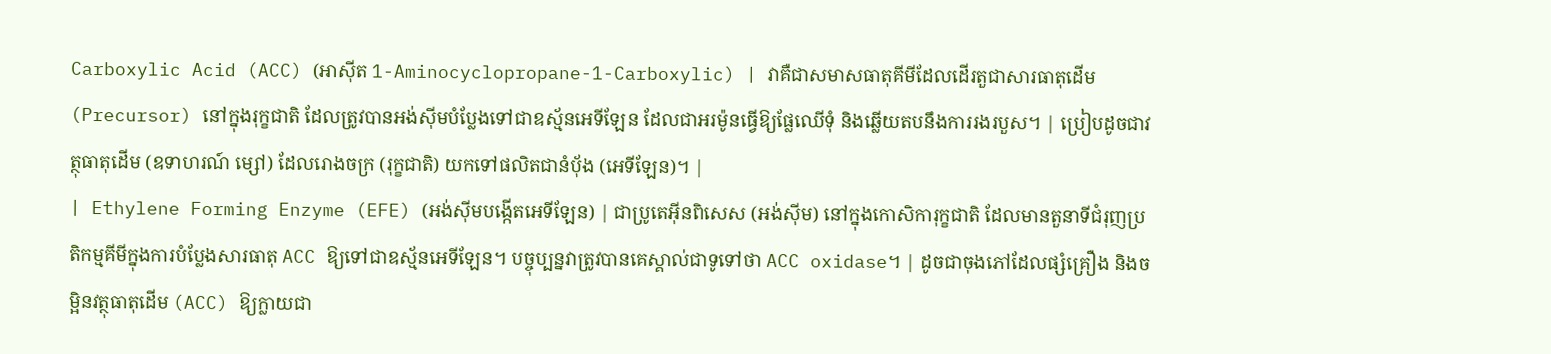Carboxylic Acid (ACC) (អាស៊ីត 1-Aminocyclopropane-1-Carboxylic) | វាគឺជាសមាសធាតុគីមីដែលដើរតួជាសារធាតុដើម (Precursor) នៅក្នុងរុក្ខជាតិ ដែលត្រូវបានអង់ស៊ីមបំប្លែងទៅជាឧស្ម័នអេទីឡែន ដែលជាអរម៉ូនធ្វើឱ្យផ្លែឈើទុំ និងឆ្លើយតបនឹងការរងរបួស។ | ប្រៀបដូចជាវត្ថុធាតុដើម (ឧទាហរណ៍ ម្សៅ) ដែលរោងចក្រ (រុក្ខជាតិ) យកទៅផលិតជានំប៉័ង (អេទីឡែន)។ |
| Ethylene Forming Enzyme (EFE) (អង់ស៊ីមបង្កើតអេទីឡែន) | ជាប្រូតេអ៊ីនពិសេស (អង់ស៊ីម) នៅក្នុងកោសិការុក្ខជាតិ ដែលមានតួនាទីជំរុញប្រតិកម្មគីមីក្នុងការបំប្លែងសារធាតុ ACC ឱ្យទៅជាឧស្ម័នអេទីឡែន។ បច្ចុប្បន្នវាត្រូវបានគេស្គាល់ជាទូទៅថា ACC oxidase។ | ដូចជាចុងភៅដែលផ្សំគ្រឿង និងចម្អិនវត្ថុធាតុដើម (ACC) ឱ្យក្លាយជា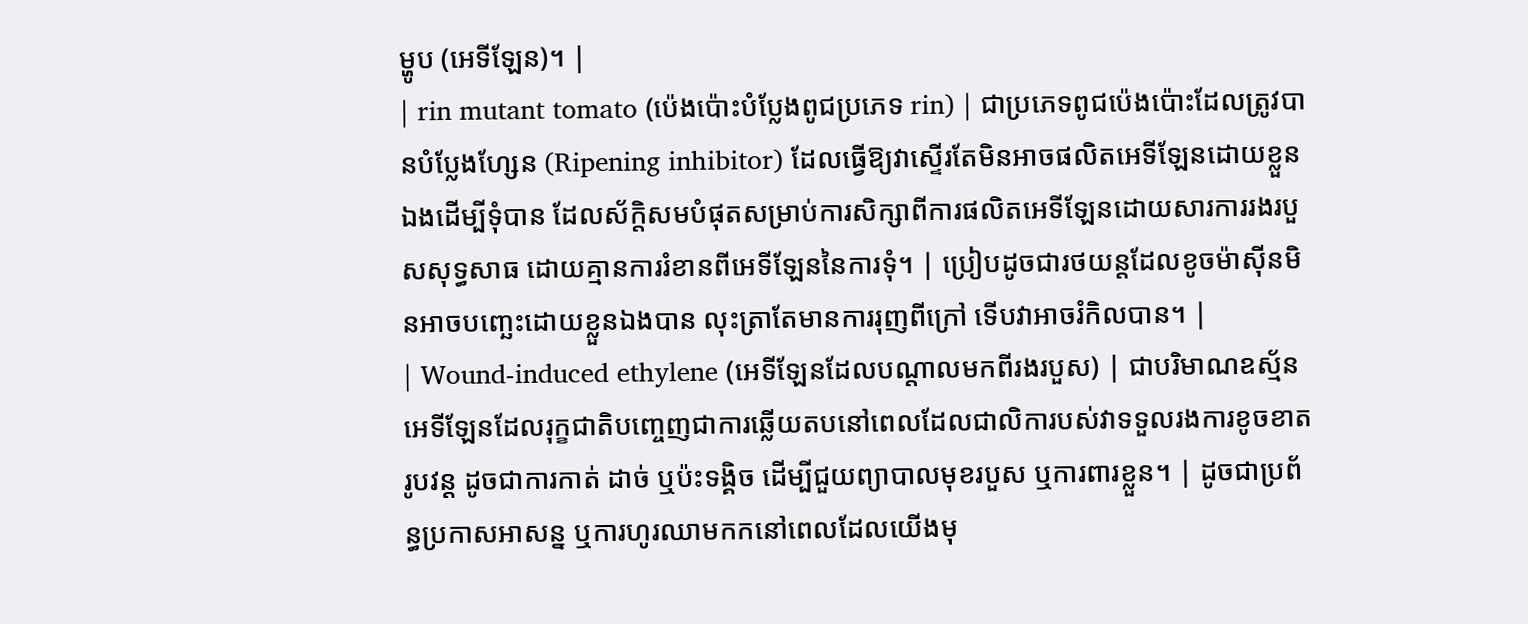ម្ហូប (អេទីឡែន)។ |
| rin mutant tomato (ប៉េងប៉ោះបំប្លែងពូជប្រភេទ rin) | ជាប្រភេទពូជប៉េងប៉ោះដែលត្រូវបានបំប្លែងហ្សែន (Ripening inhibitor) ដែលធ្វើឱ្យវាស្ទើរតែមិនអាចផលិតអេទីឡែនដោយខ្លួនឯងដើម្បីទុំបាន ដែលស័ក្តិសមបំផុតសម្រាប់ការសិក្សាពីការផលិតអេទីឡែនដោយសារការរងរបួសសុទ្ធសាធ ដោយគ្មានការរំខានពីអេទីឡែននៃការទុំ។ | ប្រៀបដូចជារថយន្តដែលខូចម៉ាស៊ីនមិនអាចបញ្ឆេះដោយខ្លួនឯងបាន លុះត្រាតែមានការរុញពីក្រៅ ទើបវាអាចរំកិលបាន។ |
| Wound-induced ethylene (អេទីឡែនដែលបណ្តាលមកពីរងរបួស) | ជាបរិមាណឧស្ម័នអេទីឡែនដែលរុក្ខជាតិបញ្ចេញជាការឆ្លើយតបនៅពេលដែលជាលិការបស់វាទទួលរងការខូចខាតរូបវន្ត ដូចជាការកាត់ ដាច់ ឬប៉ះទង្គិច ដើម្បីជួយព្យាបាលមុខរបួស ឬការពារខ្លួន។ | ដូចជាប្រព័ន្ធប្រកាសអាសន្ន ឬការហូរឈាមកកនៅពេលដែលយើងមុ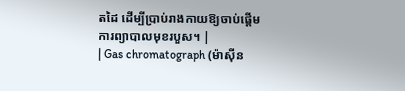តដៃ ដើម្បីប្រាប់រាងកាយឱ្យចាប់ផ្តើមការព្យាបាលមុខរបួស។ |
| Gas chromatograph (ម៉ាស៊ីន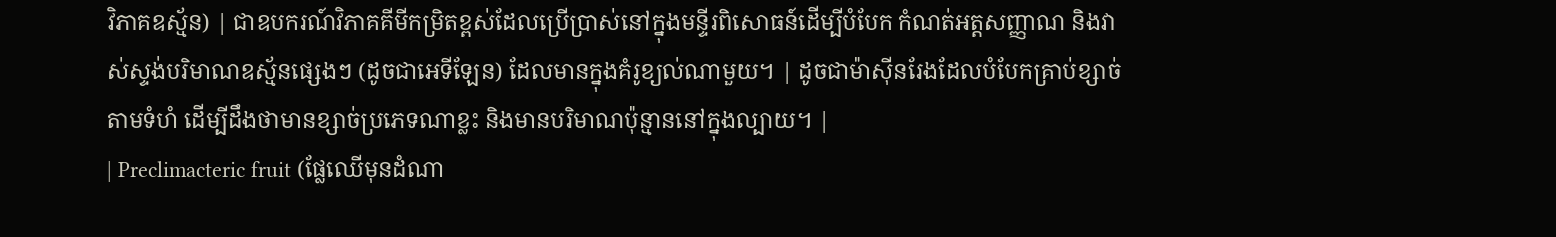វិភាគឧស្ម័ន) | ជាឧបករណ៍វិភាគគីមីកម្រិតខ្ពស់ដែលប្រើប្រាស់នៅក្នុងមន្ទីរពិសោធន៍ដើម្បីបំបែក កំណត់អត្តសញ្ញាណ និងវាស់ស្ទង់បរិមាណឧស្ម័នផ្សេងៗ (ដូចជាអេទីឡែន) ដែលមានក្នុងគំរូខ្យល់ណាមួយ។ | ដូចជាម៉ាស៊ីនរែងដែលបំបែកគ្រាប់ខ្សាច់តាមទំហំ ដើម្បីដឹងថាមានខ្សាច់ប្រភេទណាខ្លះ និងមានបរិមាណប៉ុន្មាននៅក្នុងល្បាយ។ |
| Preclimacteric fruit (ផ្លែឈើមុនដំណា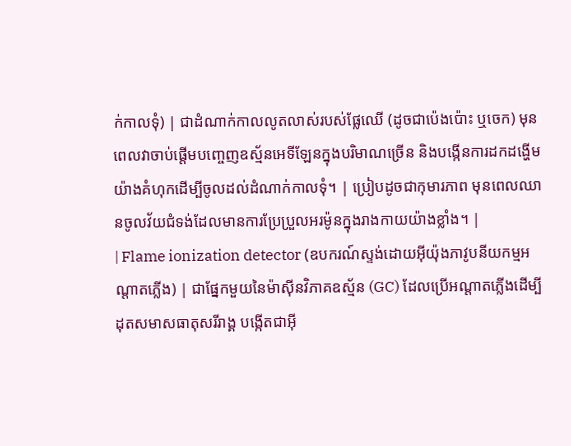ក់កាលទុំ) | ជាដំណាក់កាលលូតលាស់របស់ផ្លែឈើ (ដូចជាប៉េងប៉ោះ ឬចេក) មុនពេលវាចាប់ផ្តើមបញ្ចេញឧស្ម័នអេទីឡែនក្នុងបរិមាណច្រើន និងបង្កើនការដកដង្ហើមយ៉ាងគំហុកដើម្បីចូលដល់ដំណាក់កាលទុំ។ | ប្រៀបដូចជាកុមារភាព មុនពេលឈានចូលវ័យជំទង់ដែលមានការប្រែប្រួលអរម៉ូនក្នុងរាងកាយយ៉ាងខ្លាំង។ |
| Flame ionization detector (ឧបករណ៍ស្ទង់ដោយអ៊ីយ៉ុងភាវូបនីយកម្មអណ្តាតភ្លើង) | ជាផ្នែកមួយនៃម៉ាស៊ីនវិភាគឧស្ម័ន (GC) ដែលប្រើអណ្តាតភ្លើងដើម្បីដុតសមាសធាតុសរីរាង្គ បង្កើតជាអ៊ី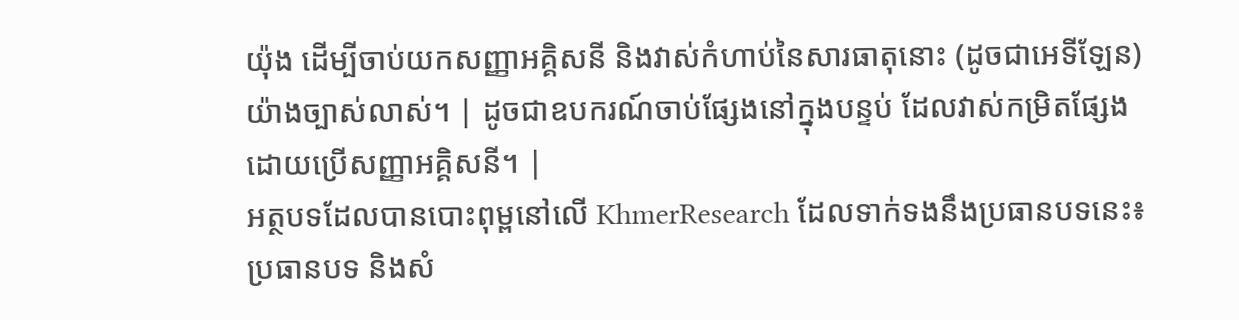យ៉ុង ដើម្បីចាប់យកសញ្ញាអគ្គិសនី និងវាស់កំហាប់នៃសារធាតុនោះ (ដូចជាអេទីឡែន) យ៉ាងច្បាស់លាស់។ | ដូចជាឧបករណ៍ចាប់ផ្សែងនៅក្នុងបន្ទប់ ដែលវាស់កម្រិតផ្សែងដោយប្រើសញ្ញាអគ្គិសនី។ |
អត្ថបទដែលបានបោះពុម្ពនៅលើ KhmerResearch ដែលទាក់ទងនឹងប្រធានបទនេះ៖
ប្រធានបទ និងសំ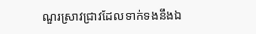ណួរស្រាវជ្រាវដែលទាក់ទងនឹងឯ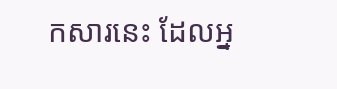កសារនេះ ដែលអ្ន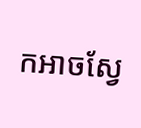កអាចស្វែ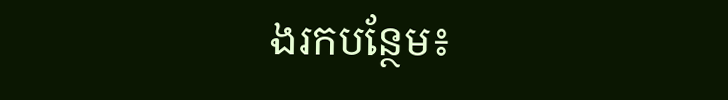ងរកបន្ថែម៖